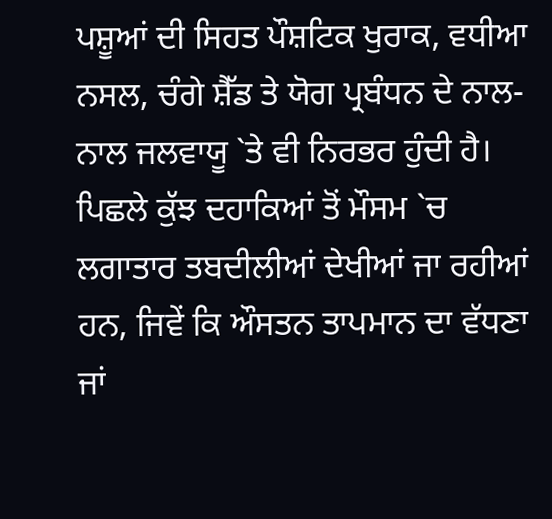ਪਸ਼ੂਆਂ ਦੀ ਸਿਹਤ ਪੌਸ਼ਟਿਕ ਖੁਰਾਕ, ਵਧੀਆ ਨਸਲ, ਚੰਗੇ ਸ਼ੈੱਡ ਤੇ ਯੋਗ ਪ੍ਰਬੰਧਨ ਦੇ ਨਾਲ-ਨਾਲ ਜਲਵਾਯੂ `ਤੇ ਵੀ ਨਿਰਭਰ ਹੁੰਦੀ ਹੈ। ਪਿਛਲੇ ਕੁੱਝ ਦਹਾਕਿਆਂ ਤੋਂ ਮੌਸਮ `ਚ ਲਗਾਤਾਰ ਤਬਦੀਲੀਆਂ ਦੇਖੀਆਂ ਜਾ ਰਹੀਆਂ ਹਨ, ਜਿਵੇਂ ਕਿ ਔਸਤਨ ਤਾਪਮਾਨ ਦਾ ਵੱਧਣਾ ਜਾਂ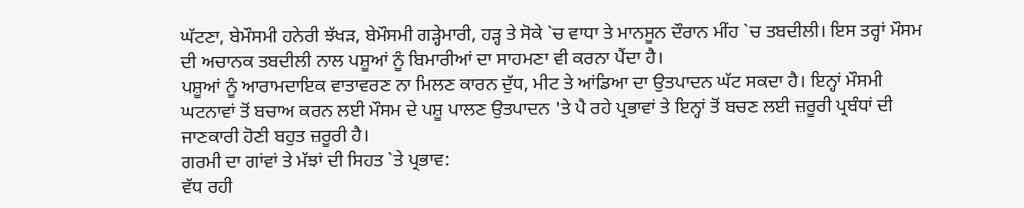ਘੱਟਣਾ, ਬੇਮੌਸਮੀ ਹਨੇਰੀ ਝੱਖੜ, ਬੇਮੌਸਮੀ ਗੜ੍ਹੇਮਾਰੀ, ਹੜ੍ਹ ਤੇ ਸੋਕੇ `ਚ ਵਾਧਾ ਤੇ ਮਾਨਸੂਨ ਦੌਰਾਨ ਮੀਂਹ `ਚ ਤਬਦੀਲੀ। ਇਸ ਤਰ੍ਹਾਂ ਮੌਸਮ ਦੀ ਅਚਾਨਕ ਤਬਦੀਲੀ ਨਾਲ ਪਸ਼ੂਆਂ ਨੂੰ ਬਿਮਾਰੀਆਂ ਦਾ ਸਾਹਮਣਾ ਵੀ ਕਰਨਾ ਪੈਂਦਾ ਹੈ।
ਪਸ਼ੂਆਂ ਨੂੰ ਆਰਾਮਦਾਇਕ ਵਾਤਾਵਰਣ ਨਾ ਮਿਲਣ ਕਾਰਨ ਦੁੱਧ, ਮੀਟ ਤੇ ਆਂਡਿਆ ਦਾ ਉਤਪਾਦਨ ਘੱਟ ਸਕਦਾ ਹੈ। ਇਨ੍ਹਾਂ ਮੌਸਮੀ ਘਟਨਾਵਾਂ ਤੋਂ ਬਚਾਅ ਕਰਨ ਲਈ ਮੌਸਮ ਦੇ ਪਸ਼ੂ ਪਾਲਣ ਉਤਪਾਦਨ 'ਤੇ ਪੈ ਰਹੇ ਪ੍ਰਭਾਵਾਂ ਤੇ ਇਨ੍ਹਾਂ ਤੋਂ ਬਚਣ ਲਈ ਜ਼ਰੂਰੀ ਪ੍ਰਬੰਧਾਂ ਦੀ ਜਾਣਕਾਰੀ ਹੋਣੀ ਬਹੁਤ ਜ਼ਰੂਰੀ ਹੈ।
ਗਰਮੀ ਦਾ ਗਾਂਵਾਂ ਤੇ ਮੱਝਾਂ ਦੀ ਸਿਹਤ `ਤੇ ਪ੍ਰਭਾਵ:
ਵੱਧ ਰਹੀ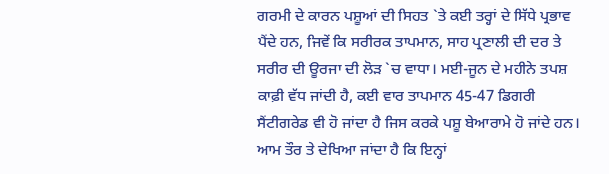ਗਰਮੀ ਦੇ ਕਾਰਨ ਪਸ਼ੂਆਂ ਦੀ ਸਿਹਤ `ਤੇ ਕਈ ਤਰ੍ਹਾਂ ਦੇ ਸਿੱਧੇ ਪ੍ਰਭਾਵ ਪੈਂਦੇ ਹਨ, ਜਿਵੇਂ ਕਿ ਸਰੀਰਕ ਤਾਪਮਾਨ, ਸਾਹ ਪ੍ਰਣਾਲੀ ਦੀ ਦਰ ਤੇ ਸਰੀਰ ਦੀ ਊਰਜਾ ਦੀ ਲੋੜ `ਚ ਵਾਧਾ। ਮਈ-ਜੂਨ ਦੇ ਮਹੀਨੇ ਤਪਸ਼ ਕਾਫ਼ੀ ਵੱਧ ਜਾਂਦੀ ਹੈ, ਕਈ ਵਾਰ ਤਾਪਮਾਨ 45-47 ਡਿਗਰੀ ਸੈਂਟੀਗਰੇਡ ਵੀ ਹੋ ਜਾਂਦਾ ਹੈ ਜਿਸ ਕਰਕੇ ਪਸ਼ੂ ਬੇਆਰਾਮੇ ਹੋ ਜਾਂਦੇ ਹਨ। ਆਮ ਤੌਰ ਤੇ ਦੇਖਿਆ ਜਾਂਦਾ ਹੈ ਕਿ ਇਨ੍ਹਾਂ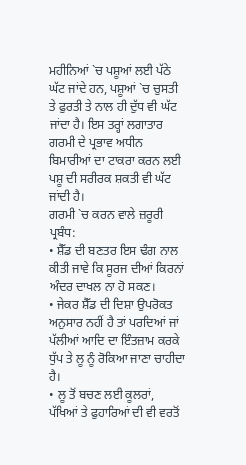ਮਹੀਨਿਆਂ `ਚ ਪਸ਼ੂਆਂ ਲਈ ਪੱਠੇ ਘੱਟ ਜਾਂਦੇ ਹਨ, ਪਸ਼ੂਆਂ `ਚ ਚੁਸਤੀ ਤੇ ਫੁਰਤੀ ਤੇ ਨਾਲ ਹੀ ਦੁੱਧ ਵੀ ਘੱਟ ਜਾਂਦਾ ਹੈ। ਇਸ ਤਰ੍ਹਾਂ ਲਗਾਤਾਰ ਗਰਮੀ ਦੇ ਪ੍ਰਭਾਵ ਅਧੀਨ ਬਿਮਾਰੀਆਂ ਦਾ ਟਾਕਰਾ ਕਰਨ ਲਈ ਪਸ਼ੂ ਦੀ ਸਰੀਰਕ ਸ਼ਕਤੀ ਵੀ ਘੱਟ ਜਾਂਦੀ ਹੈ।
ਗਰਮੀ `ਚ ਕਰਨ ਵਾਲੇ ਜ਼ਰੂਰੀ ਪ੍ਰਬੰਧ:
• ਸ਼ੈੱਡ ਦੀ ਬਣਤਰ ਇਸ ਢੰਗ ਨਾਲ ਕੀਤੀ ਜਾਵੇ ਕਿ ਸੂਰਜ ਦੀਆਂ ਕਿਰਨਾਂ ਅੰਦਰ ਦਾਖਲ ਨਾ ਹੋ ਸਕਣ।
• ਜੇਕਰ ਸ਼ੈੱਡ ਦੀ ਦਿਸ਼ਾ ਉਪਰੋਕਤ ਅਨੁਸਾਰ ਨਹੀਂ ਹੈ ਤਾਂ ਪਰਦਿਆਂ ਜਾਂ ਪੱਲੀਆਂ ਆਦਿ ਦਾ ਇੰਤਜ਼ਾਮ ਕਰਕੇ ਧੁੱਪ ਤੇ ਲੂ ਨੂੰ ਰੋਕਿਆ ਜਾਣਾ ਚਾਹੀਦਾ ਹੈ।
• ਲੂ ਤੋਂ ਬਚਣ ਲਈ ਕੂਲਰਾਂ, ਪੱਖਿਆਂ ਤੇ ਫੁਹਾਰਿਆਂ ਦੀ ਵੀ ਵਰਤੋਂ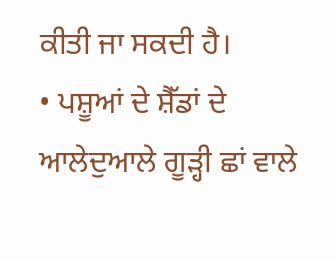ਕੀਤੀ ਜਾ ਸਕਦੀ ਹੈ।
• ਪਸ਼ੂਆਂ ਦੇ ਸ਼ੈੱਡਾਂ ਦੇ ਆਲੇਦੁਆਲੇ ਗੂੜ੍ਹੀ ਛਾਂ ਵਾਲੇ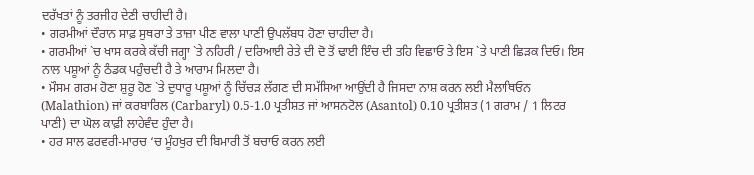ਦਰੱਖਤਾਂ ਨੂੰ ਤਰਜੀਹ ਦੇਣੀ ਚਾਹੀਦੀ ਹੈ।
• ਗਰਮੀਆਂ ਦੌਰਾਨ ਸਾਫ਼ ਸੁਥਰਾ ਤੇ ਤਾਜ਼ਾ ਪੀਣ ਵਾਲਾ ਪਾਣੀ ਉਪਲੱਬਧ ਹੋਣਾ ਚਾਹੀਦਾ ਹੈ।
• ਗਰਮੀਆਂ `ਚ ਖਾਸ ਕਰਕੇ ਕੱਚੀ ਜਗ੍ਹਾ `ਤੇ ਨਹਿਰੀ / ਦਰਿਆਈ ਰੇਤੇ ਦੀ ਦੋ ਤੋਂ ਢਾਈ ਇੰਚ ਦੀ ਤਹਿ ਵਿਛਾਓ ਤੇ ਇਸ `ਤੇ ਪਾਣੀ ਛਿੜਕ ਦਿਓ। ਇਸ ਨਾਲ ਪਸ਼ੂਆਂ ਨੂੰ ਠੰਡਕ ਪਹੁੰਚਦੀ ਹੈ ਤੇ ਆਰਾਮ ਮਿਲਦਾ ਹੈ।
• ਮੌਸਮ ਗਰਮ ਹੋਣਾ ਸ਼ੁਰੂ ਹੋਣ `ਤੇ ਦੁਧਾਰੂ ਪਸ਼ੂਆਂ ਨੂੰ ਚਿੱਚੜ ਲੱਗਣ ਦੀ ਸਮੱਸਿਆ ਆਉਂਦੀ ਹੈ ਜਿਸਦਾ ਨਾਸ਼ ਕਰਨ ਲਈ ਮੈਲਾਥਿਓਨ (Malathion) ਜਾਂ ਕਰਬਾਰਿਲ (Carbaryl) 0.5-1.0 ਪ੍ਰਤੀਸ਼ਤ ਜਾਂ ਆਸਨਟੋਲ (Asantol) 0.10 ਪ੍ਰਤੀਸ਼ਤ (1 ਗਰਾਮ / 1 ਲਿਟਰ ਪਾਣੀ) ਦਾ ਘੋਲ ਕਾਫ਼ੀ ਲਾਹੇਵੰਦ ਹੁੰਦਾ ਹੈ।
• ਹਰ ਸਾਲ ਫਰਵਰੀ-ਮਾਰਚ ‘ਚ ਮੂੰਹਖੁਰ ਦੀ ਬਿਮਾਰੀ ਤੋਂ ਬਚਾਓ ਕਰਨ ਲਈ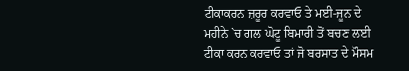ਟੀਕਾਕਰਨ ਜ਼ਰੂਰ ਕਰਵਾਓ ਤੇ ਮਈ-ਜੂਨ ਦੇ ਮਹੀਨੇ `ਚ ਗਲ ਘੋਟੂ ਬਿਮਾਰੀ ਤੋਂ ਬਚਣ ਲਈ ਟੀਕਾ ਕਰਨ ਕਰਵਾਓ ਤਾਂ ਜੋ ਬਰਸਾਤ ਦੇ ਮੌਸਮ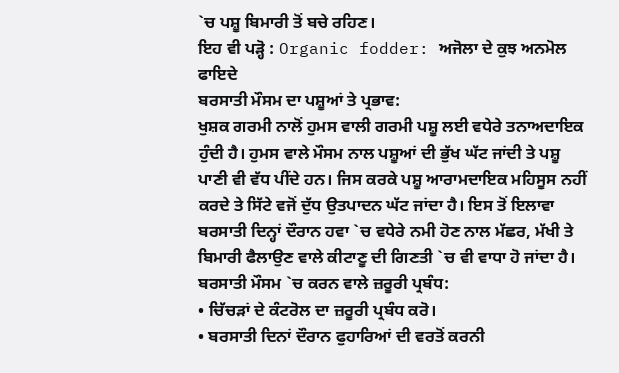`ਚ ਪਸ਼ੂ ਬਿਮਾਰੀ ਤੋਂ ਬਚੇ ਰਹਿਣ।
ਇਹ ਵੀ ਪੜ੍ਹੋ : Organic fodder: ਅਜੋਲਾ ਦੇ ਕੁਝ ਅਨਮੋਲ ਫਾਇਦੇ
ਬਰਸਾਤੀ ਮੌਸਮ ਦਾ ਪਸ਼ੂਆਂ ਤੇ ਪ੍ਰਭਾਵ:
ਖੁਸ਼ਕ ਗਰਮੀ ਨਾਲੋਂ ਹੁਮਸ ਵਾਲੀ ਗਰਮੀ ਪਸ਼ੂ ਲਈ ਵਧੇਰੇ ਤਨਾਅਦਾਇਕ ਹੁੰਦੀ ਹੈ। ਹੁਮਸ ਵਾਲੇ ਮੌਸਮ ਨਾਲ ਪਸ਼ੂਆਂ ਦੀ ਭੁੱਖ ਘੱਟ ਜਾਂਦੀ ਤੇ ਪਸ਼ੂ ਪਾਣੀ ਵੀ ਵੱਧ ਪੀਂਦੇ ਹਨ। ਜਿਸ ਕਰਕੇ ਪਸ਼ੂ ਆਰਾਮਦਾਇਕ ਮਹਿਸੂਸ ਨਹੀਂ ਕਰਦੇ ਤੇ ਸਿੱਟੇ ਵਜੋਂ ਦੁੱਧ ਉਤਪਾਦਨ ਘੱਟ ਜਾਂਦਾ ਹੈ। ਇਸ ਤੋਂ ਇਲਾਵਾ ਬਰਸਾਤੀ ਦਿਨ੍ਹਾਂ ਦੌਰਾਨ ਹਵਾ `ਚ ਵਧੇਰੇ ਨਮੀ ਹੋਣ ਨਾਲ ਮੱਛਰ, ਮੱਖੀ ਤੇ ਬਿਮਾਰੀ ਫੈਲਾਉਣ ਵਾਲੇ ਕੀਟਾਣੂ ਦੀ ਗਿਣਤੀ `ਚ ਵੀ ਵਾਧਾ ਹੋ ਜਾਂਦਾ ਹੈ।
ਬਰਸਾਤੀ ਮੌਸਮ `ਚ ਕਰਨ ਵਾਲੇ ਜ਼ਰੂਰੀ ਪ੍ਰਬੰਧ:
• ਚਿੱਚੜਾਂ ਦੇ ਕੰਟਰੋਲ ਦਾ ਜ਼ਰੂਰੀ ਪ੍ਰਬੰਧ ਕਰੋ।
• ਬਰਸਾਤੀ ਦਿਨਾਂ ਦੌਰਾਨ ਫੁਹਾਰਿਆਂ ਦੀ ਵਰਤੋਂ ਕਰਨੀ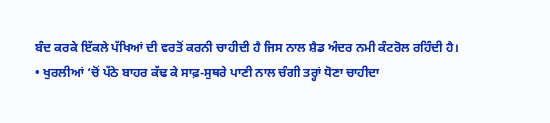ਬੰਦ ਕਰਕੇ ਇੱਕਲੇ ਪੱਖਿਆਂ ਦੀ ਵਰਤੋਂ ਕਰਨੀ ਚਾਹੀਦੀ ਹੈ ਜਿਸ ਨਾਲ ਸ਼ੈਡ ਅੰਦਰ ਨਮੀ ਕੰਟਰੋਲ ਰਹਿੰਦੀ ਹੈ।
• ਖੁਰਲੀਆਂ ‘ਚੋਂ ਪੱਠੇ ਬਾਹਰ ਕੱਢ ਕੇ ਸਾਫ਼-ਸੁਥਰੇ ਪਾਣੀ ਨਾਲ ਚੰਗੀ ਤਰ੍ਹਾਂ ਧੋਣਾ ਚਾਹੀਦਾ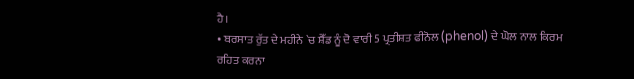ਹੈ।
• ਬਰਸਾਤ ਰੁੱਤ ਦੇ ਮਹੀਨੇ `ਚ ਸ਼ੈੱਡ ਨੂੰ ਦੋ ਵਾਰੀ 5 ਪ੍ਰਤੀਸ਼ਤ ਫੀਨੋਲ (phenol) ਦੇ ਘੋਲ ਨਾਲ ਕਿਰਮ ਰਹਿਤ ਕਰਨਾ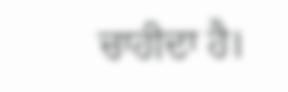ਚਾਹੀਦਾ ਹੈ।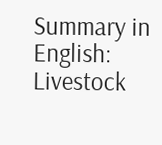Summary in English: Livestock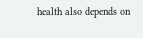health also depends on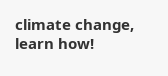climate change, learn how!